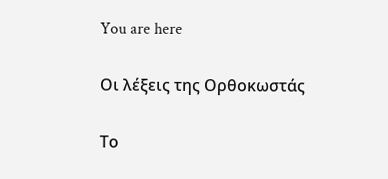You are here

Οι λέξεις της Ορθοκωστάς

Το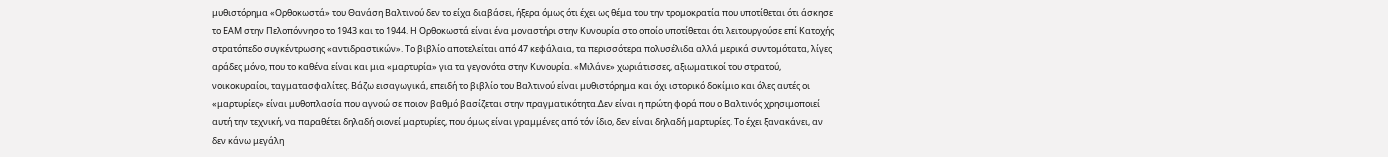μυθιστόρημα «Ορθοκωστά» του Θανάση Βαλτινού δεν το είχα διαβάσει, ήξερα όμως ότι έχει ως θέμα του την τρομοκρατία που υποτίθεται ότι άσκησε το ΕΑΜ στην Πελοπόννησο το 1943 και το 1944. Η Ορθοκωστά είναι ένα μοναστήρι στην Κυνουρία στο οποίο υποτίθεται ότι λειτουργούσε επί Κατοχής στρατόπεδο συγκέντρωσης «αντιδραστικών». Το βιβλίο αποτελείται από 47 κεφάλαια, τα περισσότερα πολυσέλιδα αλλά μερικά συντομότατα, λίγες αράδες μόνο, που το καθένα είναι και μια «μαρτυρία» για τα γεγονότα στην Κυνουρία. «Μιλάνε» χωριάτισσες, αξιωματικοί του στρατού, νοικοκυραίοι, ταγματασφαλίτες. Βάζω εισαγωγικά, επειδή το βιβλίο του Βαλτινού είναι μυθιστόρημα και όχι ιστορικό δοκίμιο και όλες αυτές οι «μαρτυρίες» είναι μυθοπλασία που αγνοώ σε ποιον βαθμό βασίζεται στην πραγματικότητα.Δεν είναι η πρώτη φορά που ο Βαλτινός χρησιμοποιεί αυτή την τεχνική, να παραθέτει δηλαδή οιονεί μαρτυρίες, που όμως είναι γραμμένες από τόν ίδιο, δεν είναι δηλαδή μαρτυρίες. Το έχει ξανακάνει, αν δεν κάνω μεγάλη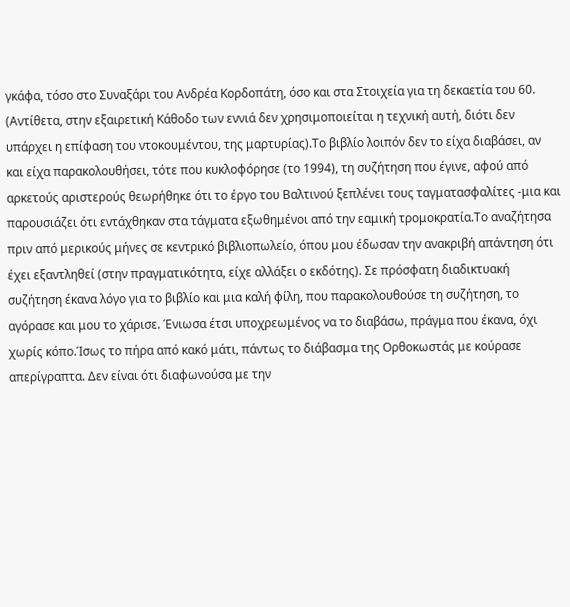γκάφα, τόσο στο Συναξάρι του Ανδρέα Κορδοπάτη, όσο και στα Στοιχεία για τη δεκαετία του 60. (Αντίθετα, στην εξαιρετική Κάθοδο των εννιά δεν χρησιμοποιείται η τεχνική αυτή, διότι δεν υπάρχει η επίφαση του ντοκουμέντου, της μαρτυρίας).Το βιβλίο λοιπόν δεν το είχα διαβάσει, αν και είχα παρακολουθήσει, τότε που κυκλοφόρησε (το 1994), τη συζήτηση που έγινε, αφού από αρκετούς αριστερούς θεωρήθηκε ότι το έργο του Βαλτινού ξεπλένει τους ταγματασφαλίτες -μια και παρουσιάζει ότι εντάχθηκαν στα τάγματα εξωθημένοι από την εαμική τρομοκρατία.Το αναζήτησα πριν από μερικούς μήνες σε κεντρικό βιβλιοπωλείο, όπου μου έδωσαν την ανακριβή απάντηση ότι έχει εξαντληθεί (στην πραγματικότητα, είχε αλλάξει ο εκδότης). Σε πρόσφατη διαδικτυακή συζήτηση έκανα λόγο για το βιβλίο και μια καλή φίλη, που παρακολουθούσε τη συζήτηση, το αγόρασε και μου το χάρισε. Ένιωσα έτσι υποχρεωμένος να το διαβάσω, πράγμα που έκανα, όχι χωρίς κόπο.Ίσως το πήρα από κακό μάτι, πάντως το διάβασμα της Ορθοκωστάς με κούρασε απερίγραπτα. Δεν είναι ότι διαφωνούσα με την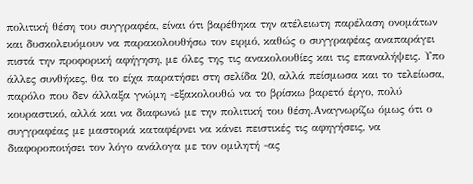πολιτική θέση του συγγραφέα, είναι ότι βαρέθηκα την ατέλειωτη παρέλαση ονομάτων και δυσκολευόμουν να παρακολουθήσω τον ειρμό, καθώς ο συγγραφέας αναπαράγει πιστά την προφορική αφήγηση, με όλες της τις ανακολουθίες και τις επαναλήψεις. Υπο άλλες συνθήκες, θα το είχα παρατήσει στη σελίδα 20, αλλά πείσμωσα και το τελείωσα, παρόλο που δεν άλλαξα γνώμη -εξακολουθώ να το βρίσκω βαρετό έργο, πολύ κουραστικό, αλλά και να διαφωνώ με την πολιτική του θέση.Αναγνωρίζω όμως ότι ο συγγραφέας με μαστοριά καταφέρνει να κάνει πειστικές τις αφηγήσεις, να διαφοροποιήσει τον λόγο ανάλογα με τον ομιλητή -ας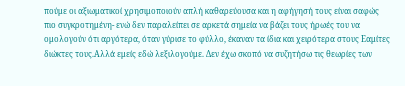πούμε οι αξιωματικοί χρησιμοποιούν απλή καθαρεύουσα και η αφήγησή τους είναι σαφώς πιο συγκροτημένη- ενώ δεν παραλείπει σε αρκετά σημεία να βάζει τους ήρωές του να ομολογούν ότι αργότερα, όταν γύρισε το φύλλο, έκαναν τα ίδια και χειρότερα στους Εαμίτες διώκτες τους.Αλλά εμείς εδώ λεξιλογούμε. Δεν έχω σκοπό να συζητήσω τις θεωρίες των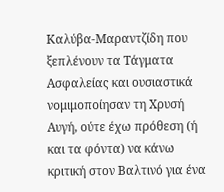Καλύβα-Μαραντζίδη που ξεπλένουν τα Τάγματα Ασφαλείας και ουσιαστικά νομιμοποίησαν τη Χρυσή Αυγή, ούτε έχω πρόθεση (ή και τα φόντα) να κάνω κριτική στον Βαλτινό για ένα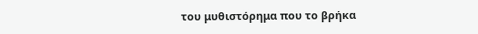του μυθιστόρημα που το βρήκα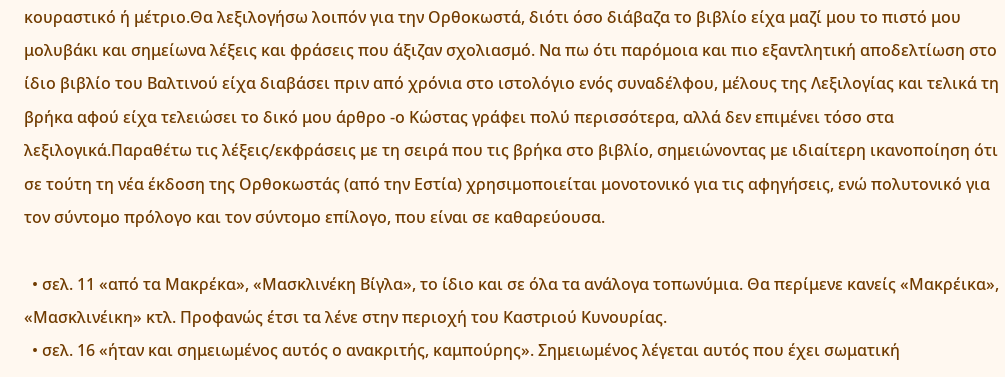κουραστικό ή μέτριο.Θα λεξιλογήσω λοιπόν για την Ορθοκωστά, διότι όσο διάβαζα το βιβλίο είχα μαζί μου το πιστό μου μολυβάκι και σημείωνα λέξεις και φράσεις που άξιζαν σχολιασμό. Να πω ότι παρόμοια και πιο εξαντλητική αποδελτίωση στο ίδιο βιβλίο του Βαλτινού είχα διαβάσει πριν από χρόνια στο ιστολόγιο ενός συναδέλφου, μέλους της Λεξιλογίας και τελικά τη βρήκα αφού είχα τελειώσει το δικό μου άρθρο -ο Κώστας γράφει πολύ περισσότερα, αλλά δεν επιμένει τόσο στα λεξιλογικά.Παραθέτω τις λέξεις/εκφράσεις με τη σειρά που τις βρήκα στο βιβλίο, σημειώνοντας με ιδιαίτερη ικανοποίηση ότι σε τούτη τη νέα έκδοση της Ορθοκωστάς (από την Εστία) χρησιμοποιείται μονοτονικό για τις αφηγήσεις, ενώ πολυτονικό για τον σύντομο πρόλογο και τον σύντομο επίλογο, που είναι σε καθαρεύουσα.

  • σελ. 11 «από τα Μακρέκα», «Μασκλινέκη Βίγλα», το ίδιο και σε όλα τα ανάλογα τοπωνύμια. Θα περίμενε κανείς «Μακρέικα», «Μασκλινέικη» κτλ. Προφανώς έτσι τα λένε στην περιοχή του Καστριού Κυνουρίας.
  • σελ. 16 «ήταν και σημειωμένος αυτός ο ανακριτής, καμπούρης». Σημειωμένος λέγεται αυτός που έχει σωματική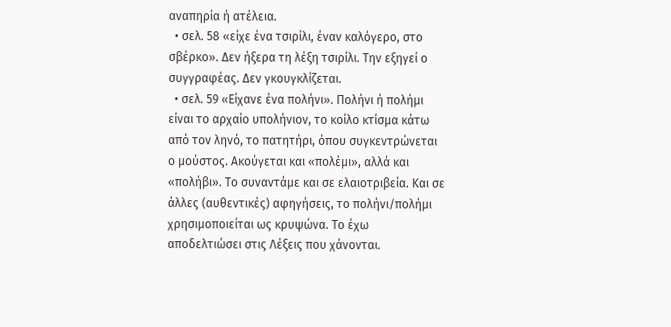αναπηρία ή ατέλεια.
  • σελ. 58 «είχε ένα τσιρίλι, έναν καλόγερο, στο σβέρκο». Δεν ήξερα τη λέξη τσιρίλι. Την εξηγεί ο συγγραφέας. Δεν γκουγκλίζεται.
  • σελ. 59 «Είχανε ένα πολήνι». Πολήνι ή πολήμι είναι το αρχαίο υπολήνιον, το κοίλο κτίσμα κάτω από τον ληνό, το πατητήρι, όπου συγκεντρώνεται ο μούστος. Ακούγεται και «πολέμι», αλλά και «πολήβι». Το συναντάμε και σε ελαιοτριβεία. Και σε άλλες (αυθεντικές) αφηγήσεις, το πολήνι/πολήμι χρησιμοποιείται ως κρυψώνα. Το έχω αποδελτιώσει στις Λέξεις που χάνονται.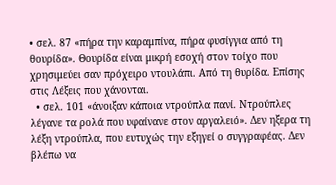• σελ. 87 «πήρα την καραμπίνα, πήρα φυσίγγια από τη θουρίδα». Θουρίδα είναι μικρή εσοχή στον τοίχο που χρησιμεύει σαν πρόχειρο ντουλάπι. Από τη θυρίδα. Επίσης στις Λέξεις που χάνονται.
  • σελ. 101 «άνοιξαν κάποια ντρούπλα πανί. Ντρούπλες λέγανε τα ρολά που υφαίνανε στον αργαλειό». Δεν ηξερα τη λέξη ντρούπλα, που ευτυχώς την εξηγεί ο συγγραφέας. Δεν βλέπω να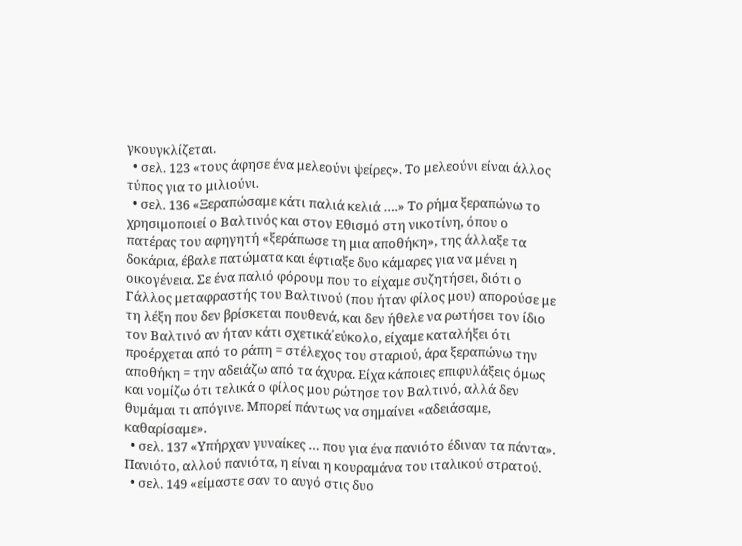γκουγκλίζεται.
  • σελ. 123 «τους άφησε ένα μελεούνι ψείρες». Το μελεούνι είναι άλλος τύπος για το μιλιούνι.
  • σελ. 136 «Ξεραπώσαμε κάτι παλιά κελιά ….» Το ρήμα ξεραπώνω το χρησιμοποιεί ο Βαλτινός και στον Εθισμό στη νικοτίνη, όπου ο πατέρας του αφηγητή «ξεράπωσε τη μια αποθήκη», της άλλαξε τα δοκάρια, έβαλε πατώματα και έφτιαξε δυο κάμαρες για να μένει η οικογένεια. Σε ένα παλιό φόρουμ που το είχαμε συζητήσει, διότι ο Γάλλος μεταφραστής του Βαλτινού (που ήταν φίλος μου) απορούσε με τη λέξη που δεν βρίσκεται πουθενά, και δεν ήθελε να ρωτήσει τον ίδιο τον Βαλτινό αν ήταν κάτι σχετικά΄εύκολο, είχαμε καταλήξει ότι προέρχεται από το ράπη = στέλεχος του σταριού, άρα ξεραπώνω την αποθήκη = την αδειάζω από τα άχυρα. Είχα κάποιες επιφυλάξεις όμως και νομίζω ότι τελικά ο φίλος μου ρώτησε τον Βαλτινό, αλλά δεν θυμάμαι τι απόγινε. Μπορεί πάντως να σημαίνει «αδειάσαμε, καθαρίσαμε».
  • σελ. 137 «Υπήρχαν γυναίκες … που για ένα πανιότο έδιναν τα πάντα». Πανιότο, αλλού πανιότα, η είναι η κουραμάνα του ιταλικού στρατού.
  • σελ. 149 «είμαστε σαν το αυγό στις δυο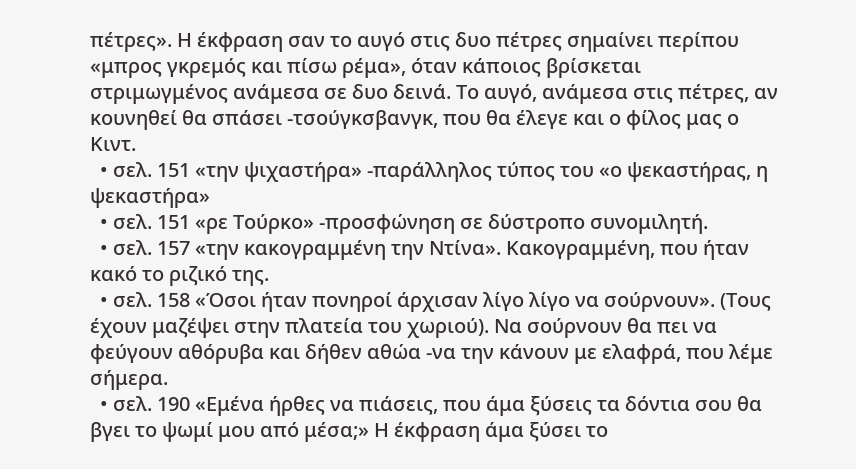πέτρες». Η έκφραση σαν το αυγό στις δυο πέτρες σημαίνει περίπου «μπρος γκρεμός και πίσω ρέμα», όταν κάποιος βρίσκεται στριμωγμένος ανάμεσα σε δυο δεινά. Το αυγό, ανάμεσα στις πέτρες, αν κουνηθεί θα σπάσει -τσούγκσβανγκ, που θα έλεγε και ο φίλος μας ο Κιντ.
  • σελ. 151 «την ψιχαστήρα» -παράλληλος τύπος του «ο ψεκαστήρας, η ψεκαστήρα»
  • σελ. 151 «ρε Τούρκο» -προσφώνηση σε δύστροπο συνομιλητή.
  • σελ. 157 «την κακογραμμένη την Ντίνα». Κακογραμμένη, που ήταν κακό το ριζικό της.
  • σελ. 158 «Όσοι ήταν πονηροί άρχισαν λίγο λίγο να σούρνουν». (Τους έχουν μαζέψει στην πλατεία του χωριού). Να σούρνουν θα πει να φεύγουν αθόρυβα και δήθεν αθώα -να την κάνουν με ελαφρά, που λέμε σήμερα.
  • σελ. 190 «Εμένα ήρθες να πιάσεις, που άμα ξύσεις τα δόντια σου θα βγει το ψωμί μου από μέσα;» Η έκφραση άμα ξύσει το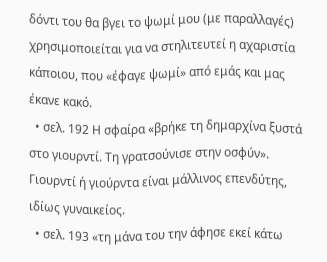δόντι του θα βγει το ψωμί μου (με παραλλαγές) χρησιμοποιείται για να στηλιτευτεί η αχαριστία κάποιου, που «έφαγε ψωμί» από εμάς και μας έκανε κακό.
  • σελ. 192 Η σφαίρα «βρήκε τη δημαρχίνα ξυστά στο γιουρντί. Τη γρατσούνισε στην οσφύν». Γιουρντί ή γιούρντα είναι μάλλινος επενδύτης, ιδίως γυναικείος.
  • σελ. 193 «τη μάνα του την άφησε εκεί κάτω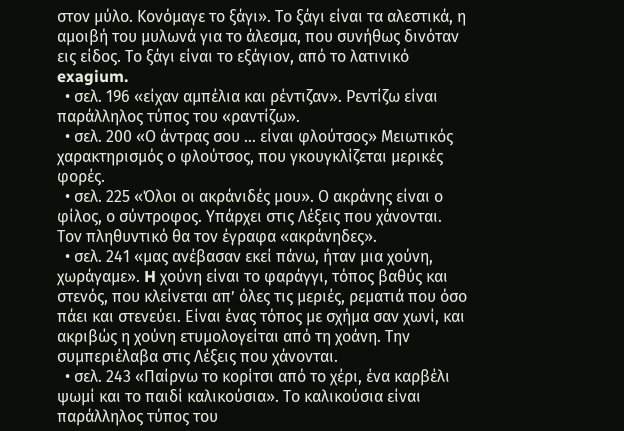στον μύλο. Κονόμαγε το ξάγι». Το ξάγι είναι τα αλεστικά, η αμοιβή του μυλωνά για το άλεσμα, που συνήθως δινόταν εις είδος. Το ξάγι είναι το εξάγιον, από το λατινικό exagium.
  • σελ. 196 «είχαν αμπέλια και ρέντιζαν». Ρεντίζω είναι παράλληλος τύπος του «ραντίζω».
  • σελ. 200 «Ο άντρας σου … είναι φλούτσος» Μειωτικός χαρακτηρισμός ο φλούτσος, που γκουγκλίζεται μερικές φορές.
  • σελ. 225 «Όλοι οι ακράνιδές μου». Ο ακράνης είναι ο φίλος, ο σύντροφος. Υπάρχει στις Λέξεις που χάνονται. Τον πληθυντικό θα τον έγραφα «ακράνηδες».
  • σελ. 241 «μας ανέβασαν εκεί πάνω, ήταν μια χούνη, χωράγαμε». H χούνη είναι το φαράγγι, τόπος βαθύς και στενός, που κλείνεται απ’ όλες τις μεριές, ρεματιά που όσο πάει και στενεύει. Είναι ένας τόπος με σχήμα σαν χωνί, και ακριβώς η χούνη ετυμολογείται από τη χοάνη. Την συμπεριέλαβα στις Λέξεις που χάνονται.
  • σελ. 243 «Παίρνω το κορίτσι από το χέρι, ένα καρβέλι ψωμί και το παιδί καλικούσια». Το καλικούσια είναι παράλληλος τύπος του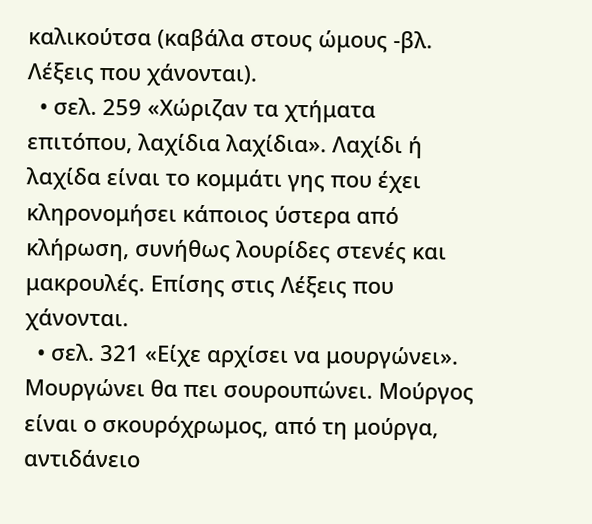καλικούτσα (καβάλα στους ώμους -βλ. Λέξεις που χάνονται).
  • σελ. 259 «Χώριζαν τα χτήματα επιτόπου, λαχίδια λαχίδια». Λαχίδι ή λαχίδα είναι το κομμάτι γης που έχει κληρονομήσει κάποιος ύστερα από κλήρωση, συνήθως λουρίδες στενές και μακρουλές. Επίσης στις Λέξεις που χάνονται.
  • σελ. 321 «Είχε αρχίσει να μουργώνει». Μουργώνει θα πει σουρουπώνει. Μούργος είναι ο σκουρόχρωμος, από τη μούργα, αντιδάνειο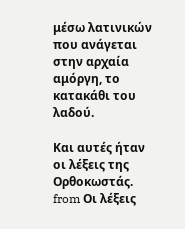μέσω λατινικών που ανάγεται στην αρχαία αμόργη, το κατακάθι του λαδού.

Και αυτές ήταν οι λέξεις της Ορθοκωστάς.    from Οι λέξεις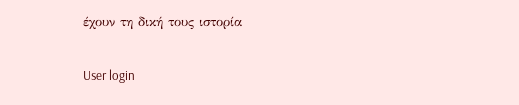έχουν τη δική τους ιστορία

User login